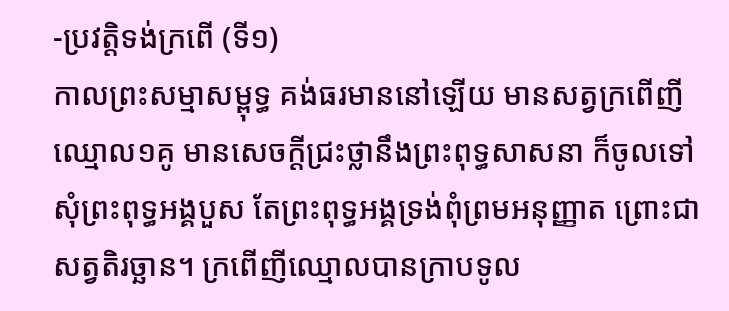-ប្រវត្តិទង់ក្រពើ (ទី១)
កាលព្រះសម្មាសម្ពុទ្ធ គង់ធរមាននៅឡើយ មានសត្វក្រពើញីឈ្មោល១គូ មានសេចក្តីជ្រះថ្លានឹងព្រះពុទ្ធសាសនា ក៏ចូលទៅសុំព្រះពុទ្ធអង្គបួស តែព្រះពុទ្ធអង្គទ្រង់ពុំព្រមអនុញ្ញាត ព្រោះជាសត្វតិរច្ឆាន។ ក្រពើញីឈ្មោលបានក្រាបទូល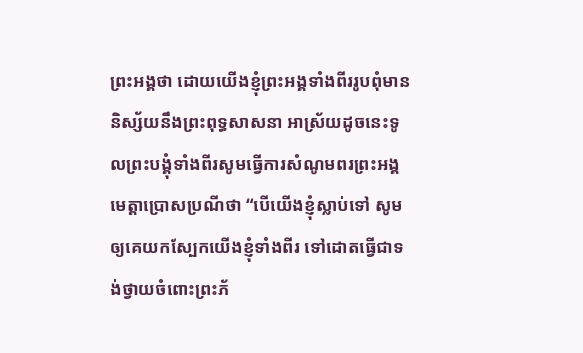ព្រះអង្គថា ដោយយើងខ្ញុំព្រះអង្គទាំងពីររូបពុំមាននិស្ស័យនឹងព្រះពុទ្ធសាសនា អាស្រ័យដូចនេះទូលព្រះបង្គុំទាំងពីរសូមធ្វើការសំណូមពរព្រះអង្គមេត្តាប្រោសប្រណីថា “បើយើងខ្ញុំស្លាប់ទៅ សូមឲ្យគេយកស្បែកយើងខ្ញុំទាំងពីរ ទៅដោតធ្វើជាទង់ថ្វាយចំពោះព្រះភ័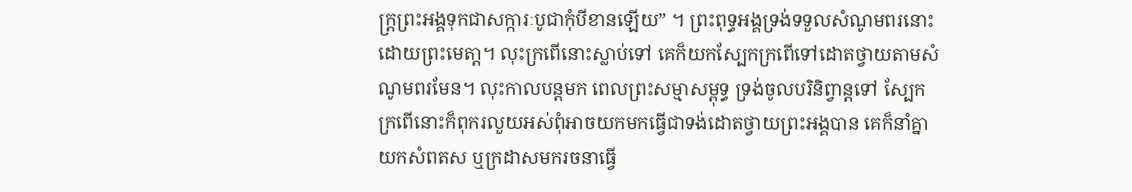ក្រ្តព្រះអង្គទុកជាសក្ការៈបូជាកុំបីខានឡើយ” ។ ព្រះពុទ្ធអង្គទ្រង់ទទួលសំណូមពរនោះដោយព្រះមេតា្ត។ លុះក្រពើនោះស្លាប់ទៅ គេក៏យកស្បែកក្រពើទៅដោតថ្វាយតាមសំណូមពរមែន។ លុះកាលបន្តមក ពេលព្រះសម្មាសម្ពុទ្ធ ទ្រង់ចូលបរិនិព្វាន្តទៅ ស្បែកក្រពើនោះក៏ពុករលួយអស់ពុំអាចយកមកធ្វើជាទង់ដោតថ្វាយព្រះអង្គបាន គេក៏នាំគ្នាយកសំពតស ឬក្រដាសមករចនាធ្វើ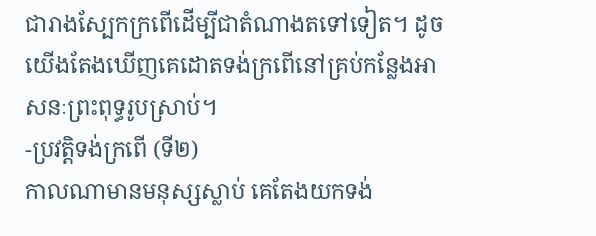ជារាងស្បែកក្រពើដើម្បីជាតំណាងតទៅទៀត។ ដូចយើងតែងឃើញគេដោតទង់ក្រពើនៅគ្រប់កនែ្លងអាសនៈព្រះពុទ្ធរូបស្រាប់។
-ប្រវត្តិទង់ក្រពើ (ទី២)
កាលណាមានមនុស្សស្លាប់ គេតែងយកទង់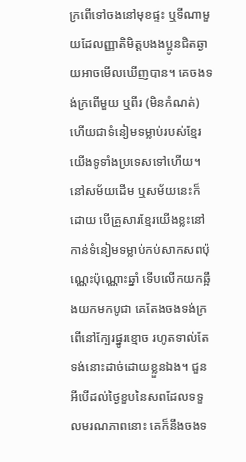ក្រពើទៅចងនៅមុខផ្ទះ ឬទីណាមួយដែលញ្ញាតិមិត្តបងងប្អូនជិតឆ្ងាយអាចមើលឃើញបាន។ គេចងទង់ក្រពើមួយ ឬពីរ (មិនកំណត់) ហើយជាទំនៀមទម្លាប់របស់ខ្មែរយើងទូទាំងប្រទេសទៅហើយ។ នៅសម័យដើម ឬសម័យនេះក៏ដោយ បើគ្រួសារខ្មែរយើងខ្លះនៅកាន់ទំនៀមទម្លាប់កប់សាកសពប៉ុណ្ណេះប៉ុណ្ណោះឆ្នាំ ទើបលើកយកឆ្អឹងយកមកបូជា គេតែងចងទង់ក្រពើនៅក្បែរផ្នូរខ្មោច រហូតទាល់តែទង់នោះដាច់ដោយខ្លួនឯង។ ជួនអីបើដល់ថ្ងៃខួបនៃសពដែលទទួលមរណភាពនោះ គេក៏នឹងចងទ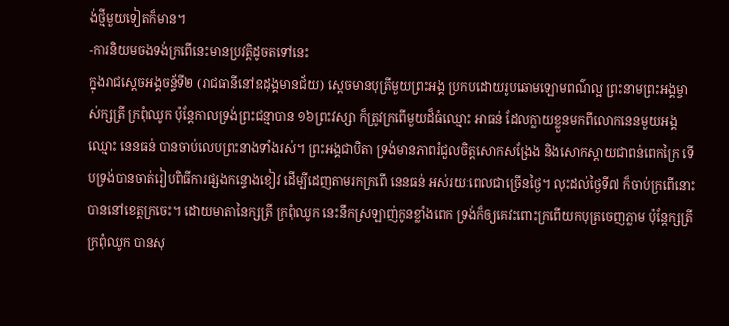ង់ថ្មីមួយទៀតក៏មាន។
-ការនិយមចងទង់ក្រពើនេះមានប្រវត្តិដូចតទៅនេះ
ក្នុងរាជស្ដេចអង្គចន្ទ័ទី២ (រាជធានីនៅឧដុង្គមានជ័យ) ស្ដេចមានបុត្រីមួយព្រះអង្គ ប្រកបដោយរូបឆោមឡោមពណ៌ល្អ ព្រះនាមព្រះអង្គម្ចាស់ក្សត្រី ក្រពុំឈូក ប៉ុន្តែកាលទ្រង់ព្រះជន្មាបាន ១៦ព្រះវស្សា ក៏ត្រូវក្រពើមួយដ៏ធំឈ្មោះ អាធន់ ដែលក្លាយខ្លួនមកពីលោកនេនមួយអង្គឈ្មោះ នេនធន់ បានចាប់លេបព្រះនាងទាំងរស់។ ព្រះអង្គជាបិតា ទ្រង់មានភាពរំជួលចិត្តសោកសង្រែង និងសោកស្ដាយជាពន់ពេកក្រៃ ទើបទ្រង់បានចាត់រៀបពិធីការផ្សងកន្ទោងខៀវ ដើម្បីដេញតាមរកក្រពើ នេនធន់ អស់រយៈពេលជាច្រើនថ្ងៃ។ លុះដល់ថ្ងៃទី៧ ក៏ចាប់ក្រពើនោះបាននៅខេត្តក្រចេះ។ ដោយមាតានៃក្សត្រី ក្រពុំឈូក នេះនឹកស្រឡាញ់កូនខ្លាំងពេក ទ្រង់ក៏ឲ្យគេវះពោះក្រពើយកបុត្រចេញភ្លាម ប៉ុន្តែក្សត្រី ក្រពុំឈូក បានសុ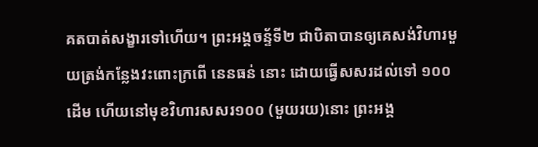គតបាត់សង្ខារទៅហើយ។ ព្រះអង្គចន្ទ័ទី២ ជាបិតាបានឲ្យគេសង់វិហារមួយត្រង់កន្លែងវះពោះក្រពើ នេនធន់ នោះ ដោយធ្វើសសរដល់ទៅ ១០០ដើម ហើយនៅមុខវិហារសសរ១០០ (មួយរយ)នោះ ព្រះអង្គ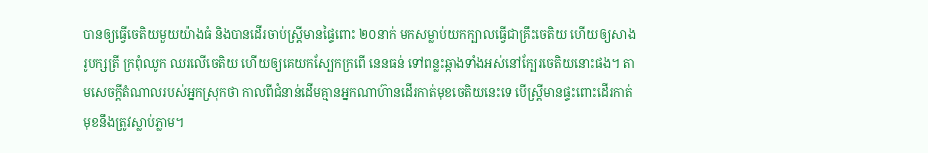បានឲ្យធ្វើចេតិយមួយយ៉ាងធំ និងបានដើរចាប់ស្ត្រីមានផ្ទៃពោះ ២០នាក់ មកសម្លាប់យកក្បាលធ្វើជាគ្រឹះចេតិយ ហើយឲ្យសាងរូបក្សត្រី ក្រពុំឈូក ឈរលើចេតិយ ហើយឲ្យគេយកស្បែកក្រពើ នេនធន់ ទៅពន្លះឆ្កាងទាំងអស់នៅក្បែរចេតិយនោះផង។ តាមសេចក្តីតំណាលរបស់អ្នកស្រុកថា កាលពីជំនាន់ដើមគ្មានអ្នកណាហ៊ានដើរកាត់មុខចេតិយនេះទេ បើស្ត្រីមានផ្ទះពោះដើរកាត់មុខនឹងត្រូវស្លាប់ភ្លាម។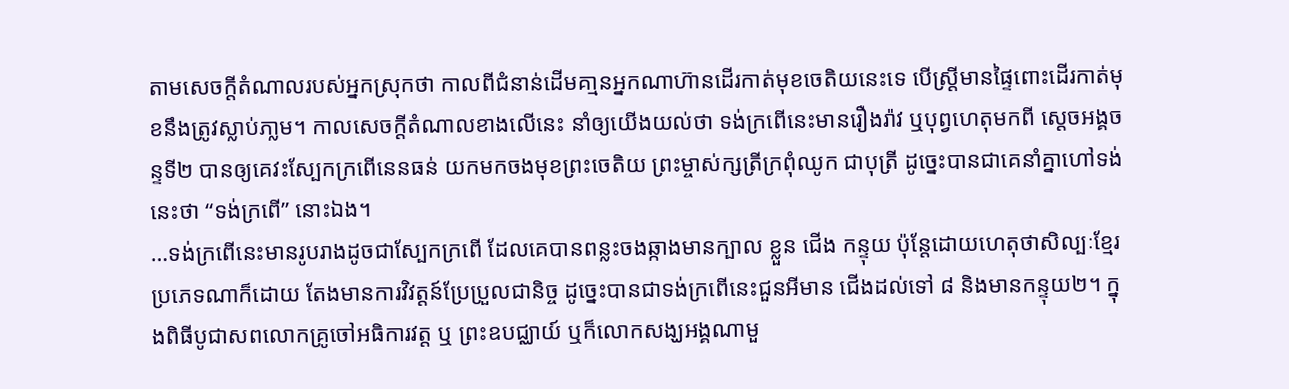តាមសេចកី្តតំណាលរបស់អ្នកស្រុកថា កាលពីជំនាន់ដើមគា្មនអ្នកណាហ៊ានដើរកាត់មុខចេតិយនេះទេ បើស្រ្តីមានផ្ទៃពោះដើរកាត់មុខនឹងត្រូវស្លាប់ភា្លម។ កាលសេចក្តីតំណាលខាងលើនេះ នាំឲ្យយើងយល់ថា ទង់ក្រពើនេះមានរឿងរ៉ាវ ឬបុព្វហេតុមកពី សេ្តចអង្គចន្ទទី២ បានឲ្យគេវះស្បែកក្រពើនេនធន់ យកមកចងមុខព្រះចេតិយ ព្រះម្ចាស់ក្សត្រីក្រពុំឈូក ជាបុត្រី ដូច្នេះបានជាគេនាំគ្នាហៅទង់នេះថា “ទង់ក្រពើ” នោះឯង។
…ទង់ក្រពើនេះមានរូបរាងដូចជាស្បែកក្រពើ ដែលគេបានពន្លះចងឆ្កាងមានក្បាល ខ្លួន ជើង កន្ទុយ ប៉ុន្តែដោយហេតុថាសិល្បៈខ្មែរប្រភេទណាក៏ដោយ តែងមានការវិវត្តន៍ប្រែប្រួលជានិច្ច ដូច្នេះបានជាទង់ក្រពើនេះជួនអីមាន ជើងដល់ទៅ ៨ និងមានកន្ទុយ២។ ក្នុងពិធីបូជាសពលោកគ្រូចៅអធិការវត្ត ឬ ព្រះឧបជ្ឈាយ៍ ឬក៏លោកសង្ឃអង្គណាមួ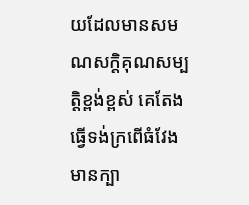យដែលមានសមណសក្តិគុណសម្បត្តិខ្ពង់ខ្ពស់ គេតែងធ្វើទង់ក្រពើធំវែងមានក្បា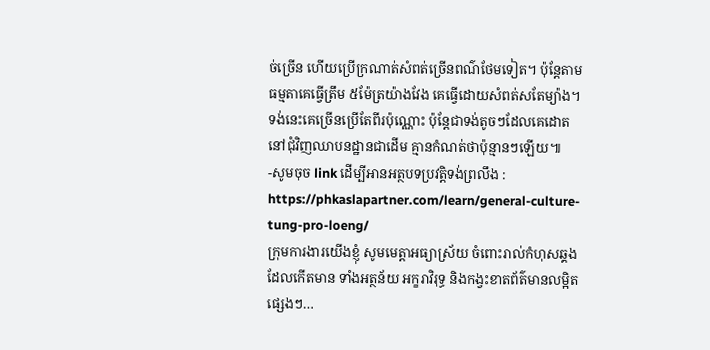ច់ច្រើន ហើយប្រើក្រណាត់សំពត់ច្រើនពណ៌ថែមទៀត។ ប៉ុន្តែតាមធម្មតាគេធ្វើត្រឹម ៥ម៉ែត្រយ៉ាងវែង គេធ្វើដោយសំពត់សតែម្យ៉ាង។ ទង់នេះគេច្រើនប្រើតែពីរប៉ុណ្ណោះ ប៉ុន្តែជាទង់តូចៗដែលគេដោតនៅជុំវិញឈាបនដ្ឋានជាដើម គ្មានកំណត់ថាប៉ុន្មានៗឡើយ៕
-សូមចុច link ដើម្បីអានអត្ថបទប្រវត្តិទង់ព្រលឹង : https://phkaslapartner.com/learn/general-culture-tung-pro-loeng/
ក្រុមការងារយើងខ្ញុំ សូមមេត្តាអធ្យាស្រ័យ ចំពោះរាល់កំហុសឆ្គងដែលកើតមាន ទាំងអត្ថន័យ អក្ខរាវិរុទ្ធ និងកង្វះខាតព័ត៌មានលម្អិតផ្សេងៗ…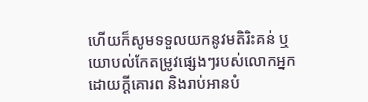ហើយក៏សូមទទួលយកនូវមតិរិះគន់ ឬយោបល់កែតម្រូវផ្សេងៗរបស់លោកអ្នក ដោយក្តីគោរព និងរាប់អានបំ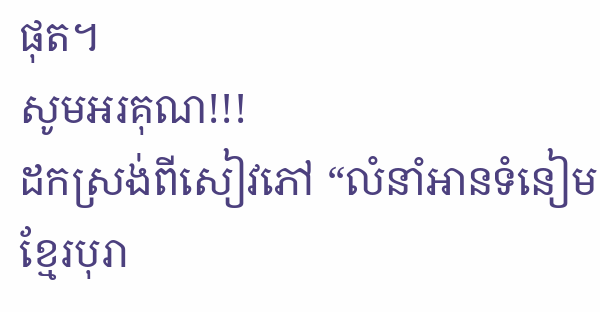ផុត។
សូមអរគុណ!!!
ដកស្រង់ពីសៀវភៅ “លំនាំអានទំនៀមខ្មែរបុរា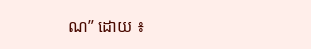ណ” ដោយ ៖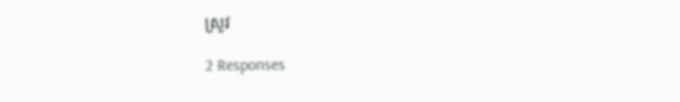ស្រូវ

2 Responses